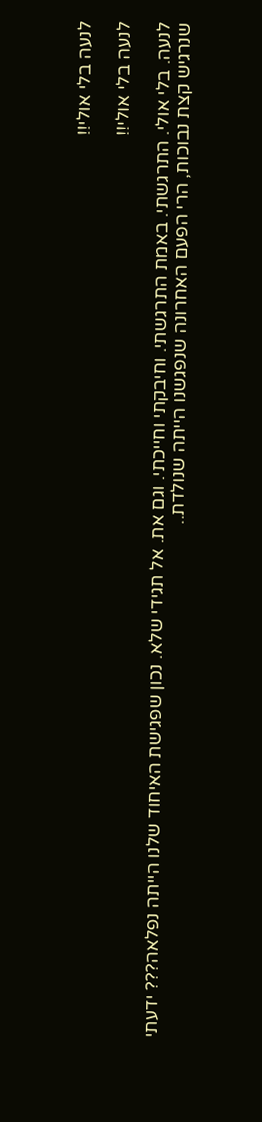לנעה בלי אולי!!

לנעה בלי אולי!!

לנעה. בלי אולי. התרגשתי. באמת התרגשתי. וחיבקתי וחייכתי. וגם את. אל תגידי שלא. נכון שפגישת האיחוד שלנו הייתה נפלאה??? ידעתי שנרגיש קצת נבוכות, הרי הפעם האחרונה שנפגשנו הייתה שנולדת..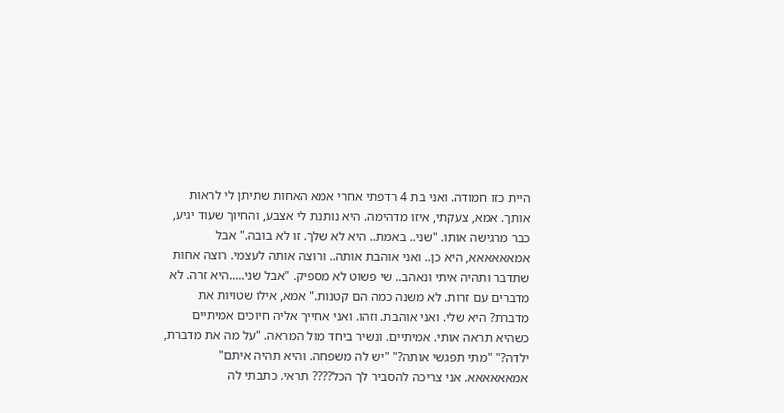היית כזו חמודה. ואני בת 4 רדפתי אחרי אמא האחות שתיתן לי לראות אותך. אמא, צעקתי, איזו מדהימה. היא נותנת לי אצבע, והחיוך שעוד יגיע, כבר מרגישה אותו. "שני.. באמת.. היא לא שלך. זו לא בובה." אבל אמאאאאאא, היא כן.. ואני אוהבת אותה.. ורוצה אותה לעצמי. רוצה אחות שתדבר ותהיה איתי ונאהב.. שי פשוט לא מספיק. "אבל שני.....היא זרה. לא מדברים עם זרות. לא משנה כמה הם קטנות." אמא, אילו שטויות את מדברת? היא שלי. ואני אוהבת. וזהו. ואני אחייך אליה חיוכים אמיתיים כשהיא תראה אותי. אמיתיים. ונשיר ביחד מול המראה. "על מה את מדברת, ילדה?" "מתי תפגשי אותה?" "יש לה משפחה. והיא תהיה איתם" אמאאאאאא. אני צריכה להסביר לך הכל???? תראי. כתבתי לה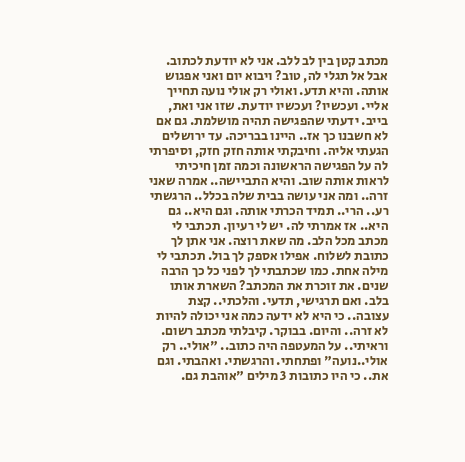מכתב קטן בין לב ללב. אני לא יודעת לכתוב. אבל אל תגלי לה, טוב? ויבוא יום ואני אפגוש אותה. והיא תדע. ואולי רק אולי נועה תחייך אליי. ועכשיו? ועכשיו יודעת. שזו אני ואת, בייב. ידעתי שהפגישה תהיה מושלמת. גם אם לא חשבנו כך אז.. היינו בבריכה. עד ירושלים הגעתי אליה. וחיבקתי אותה חזק חזק, וסיפרתי לה על הפגישה הראשונה וכמה זמן חיכיתי לראות אותה שוב. והיא התביישה.. אמרה שאני זרה.. ומה אני עושה בבית שלה בכלל.. הרגשתי רע.. הרי.. תמיד הכרתי אותה. וגם היא.. גם היא.. אז אמרתי לה. יש לי רעיון. תכתבי לי מכתב מכל הלב. מה שאת רוצה. אני אתן לך כתובת לשלוח. אפילו אספק לך בול. תכתבי לי מילה אחת. כמו שכתבתי לך לפני כל כך הרבה שנים. את זוכרת את המכתב? השארת אותו בלב. ואם תרגישי, תדעי. והלכתי.. קצת עצובה.. כי היא לא ידעה כמה אני יכולה להיות לא זרה.. והיום. בבוקר. קיבלתי מכתב רשום. וראיתי.. על המעטפה היה כתוב.. "אולי.. רק אולי..נועה" ופתחתי. והרגשתי. ואהבתי. וגם את.. כי היו כתובות 3 מילים "אוהבת גם.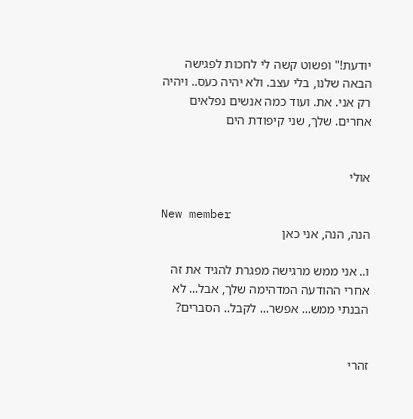יודעת!" ופשוט קשה לי לחכות לפגישה הבאה שלנו, בלי עצב. ולא יהיה כעס.. ויהיה רק אני. את. ועוד כמה אנשים נפלאים אחרים. שלך, שני קיפודת הים


אולי

New member
הנה, הנה, אני כאן

ו.. אני ממש מרגישה מפגרת להגיד את זה אחרי ההודעה המדהימה שלך, אבל... לא הבנתי ממש... אפשר... לקבל.. הסברים?


זהרי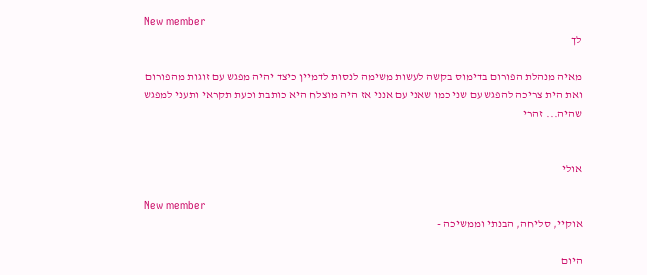New member
לך

מאיה מנהלת הפורום בדימוס בקשה לעשות משימה לנסות לדמיין כיצד יהיה מפגש עם זוגות מהפורום ואת הית צריכה להפגש עם שני כמו שאני עם אנני אז היה מוצלח היא כותבת וכעת תקראי ותעני למפגש שהיה... זהרי


אולי

New member
אוקיי, סליחה, הבנתי וממשיכה -

היום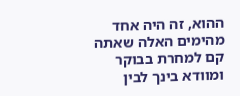ההוא, זה היה אחד מהימים האלה שאתה קם למחרת בבוקר ומוודא בינך לבין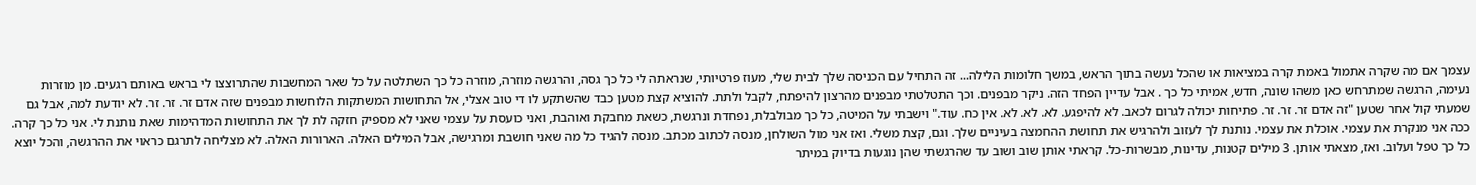עצמך אם מה שקרה אתמול באמת קרה במציאות או שהכל נעשה בתוך הראש, במשך חלומות הלילה... זה התחיל עם הכניסה שלך לבית שלי, מעוז פרטיותי, שנראתה לי כל כך גסה, והרגשה מוזרה, מוזרה כל כך השתלטה על כל שאר המחשבות שהתרוצצו לי בראש באותם רגעים. מן מוזרות נעימה, הרגשה שמתרחש כאן משהו שונה, חדש, אמיתי כל כך . אבל עדיין הפחד הזה. ניקר מבפנים. וכך התטלטתי מבפנים מהרצון להיפתח, לקבל ולתת. להוציא קצת מטען כבד שהשתקע לו די טוב אצלי, אל התחושות המשתקות הלוחשות מבפנים שזה אדם זר. זר. זר. לא יודעת למה, אבל גם שמעתי קול אחר שטען "זה אדם זר. זר. זר. פתיחות יכולה לגרום לכאב. לא להיפגע. לא. לא. לא. אין כח. עוד." וישבתי על המיטה, כל כך מבולבלת, נפחדת ונרגשת, כשאת מחבקת ואוהבת, ואני כועסת על עצמי שאני לא מספיק חזקה לת לך את התחושות המדהימות שאת נותנת לי. אני כל כך קרה. ככה אני מנקרת את עצמי. אוכלת את עצמי. נותנת לך לעזוב ולהרגיש את תחושת ההחמצה בעיניים שלך. וגם, קצת משלי. ואז אני מול השולחן, מנסה לכתוב מכתב. מנסה להגיד כל מה שאני חושבת ומרגישה, אבל המילים האלה. הארורות האלה. לא מצליחה לתרגם כראוי את ההרגשה, והכל יוצא כל כך טפל ועלוב. ואז, מצאתי אותן. 3 מילים קטנות, עדינות, מבשרות-כל. קראתי אותן שוב ושוב עד שהרגשתי שהן נוגעות בדיוק במיתר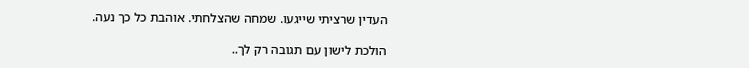העדין שרציתי שייגעו. שמחה שהצלחתי. אוהבת כל כך נעה.

הולכת לישון עם תגובה רק לך..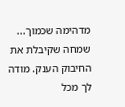מדהימה שכמוך... שמחה שקיבלת את החיבוק הענק. מודה לך מכל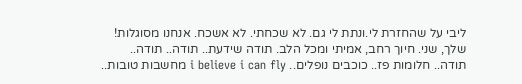ליבי על שהחזרת לי.ונתת לי גם. לא שכחתי. לא אשכח. אנחנו מסוגלות! שלך, שני. חיוך רחב, אמיתי ומכל הלב. תודה שידעת.. תודה.. תודה.. תודה.. חלומות פז.. כוכבים נופלים.. i believe i can fly מחשבות טובות..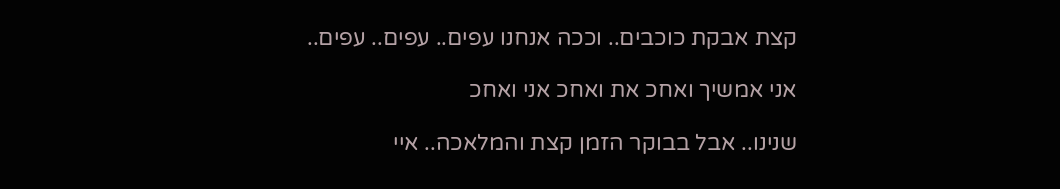קצת אבקת כוכבים.. וככה אנחנו עפים.. עפים.. עפים..

אני אמשיך ואחכ את ואחכ אני ואחכ

שנינו.. אבל בבוקר הזמן קצת והמלאכה.. איי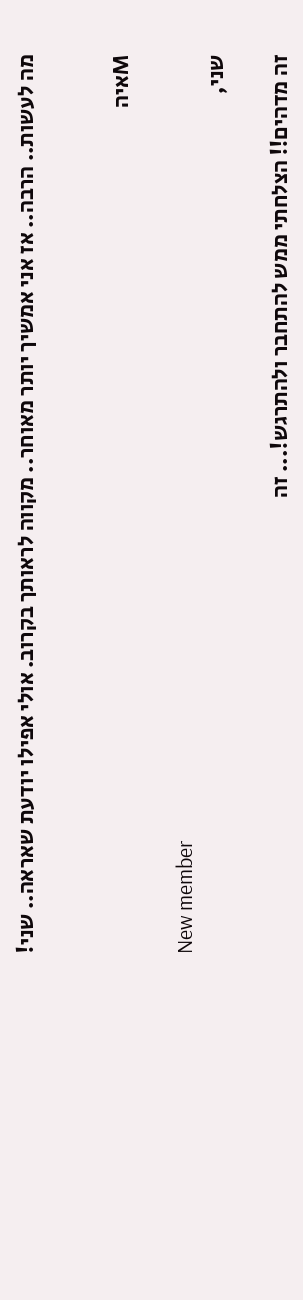מה לעשות.. הרבה.. אז אני אמשיך יותר מאוחר.. מקווה לראותך בקרוב. אולי אפילו יודעת שאראה.. שני!


Mאיה

New member
שני,

זה מדהים!! הצלחתי ממש להתחבר ולהתרגש!... זה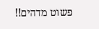פשוט מדהים!!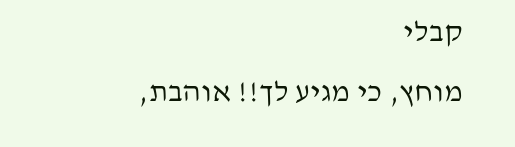קבלי
מוחץ, כי מגיע לך!! אוהבת,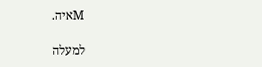Mאיה.

למעלה